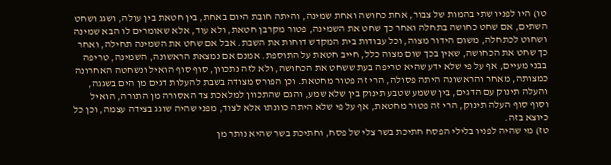טו) היו לפניו שתי בהמות של צבור, אחת כחושה ואחת שמינה, והיתה חובת היום באחת, בין חטאת בין עולה, ושגג ושחט השתים, אם שחט כחושה בתחלה ואחר כך שחט את השמינה, פטור מקרבן חטאת, ולא עוד, אלא שאומרים לו הבא שמינה ושחוט לכתחלה, משום הידור מצוה, וכל עבודות בית המקדש דוחות את השבת. אבל אם שחט את השמינה תחילה, ואחר כך שחט את הכחושה, שאין בכך שום מצוה כלל, חייב חטאת על התוספת. אמנם אם נמצאת הראשונה, השמינה, טריפה בבני מעיים, אף על פי שלא ידע שהיא טריפה בעת ששחט את הכחושה, ולא לזה נתכוון, סוף סוף הואיל ונשחטה האחרונה כמצותה, מאחר והראשונה היתה פסולה, הרי זה פטור מחטאת. וכן הפורס מצודה בשבת להעלות דגים מן הים בשגגה, והעלה תינוק עם הדגים, בין ששמע שטבע תינוק בין שלא שמע, והגם שהתכוון למלאכת צד האסורה מן התורה, הואיל וסוף סוף העלה תינוק, הרי זה פטור מחטאת, אף על פי שלא היתה כוונתו אלא לצוד, מפני שהיה שוגג בצידה עצמה, וכן כל כיוצא בזה.
טז) מי שהיה לפניו בלילי הפסח חתיכת בשר צלי של פסח, וחתיכת בשר שהיא נותר מן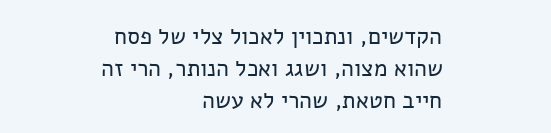הקדשים, ונתכוין לאכול צלי של פסח שהוא מצוה, ושגג ואכל הנותר, הרי זה חייב חטאת, שהרי לא עשה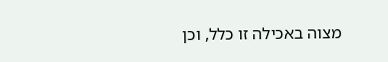מצוה באכילה זו כלל, וכן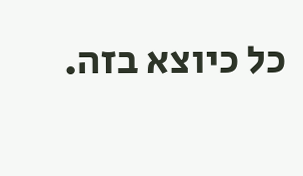כל כיוצא בזה.